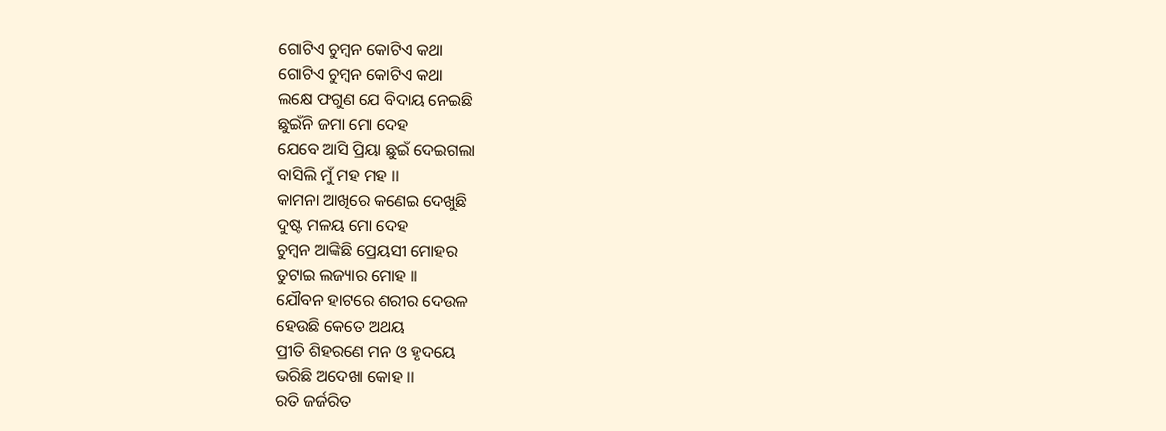ଗୋଟିଏ ଚୁମ୍ବନ କୋଟିଏ କଥା
ଗୋଟିଏ ଚୁମ୍ବନ କୋଟିଏ କଥା
ଲକ୍ଷେ ଫଗୁଣ ଯେ ବିଦାୟ ନେଇଛି
ଛୁଇଁନି ଜମା ମୋ ଦେହ
ଯେବେ ଆସି ପ୍ରିୟା ଛୁଇଁ ଦେଇଗଲା
ବାସିଲି ମୁଁ ମହ ମହ ।।
କାମନା ଆଖିରେ କଣେଇ ଦେଖୁଛି
ଦୁଷ୍ଟ ମଳୟ ମୋ ଦେହ
ଚୁମ୍ବନ ଆଙ୍କିଛି ପ୍ରେୟସୀ ମୋହର
ତୁଟାଇ ଲଜ୍ୟାର ମୋହ ।।
ଯୌବନ ହାଟରେ ଶରୀର ଦେଉଳ
ହେଉଛି କେତେ ଅଥୟ
ପ୍ରୀତି ଶିହରଣେ ମନ ଓ ହୃଦୟେ
ଭରିଛି ଅଦେଖା କୋହ ।।
ରତି ଜର୍ଜରିତ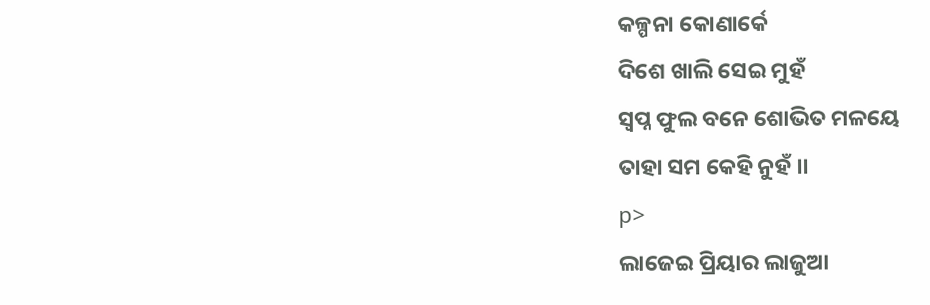କଳ୍ପନା କୋଣାର୍କେ
ଦିଶେ ଖାଲି ସେଇ ମୁହଁ
ସ୍ବପ୍ନ ଫୁଲ ବନେ ଶୋଭିତ ମଳୟେ
ତାହା ସମ କେହି ନୁହଁ ।।
p>
ଲାଜେଇ ପ୍ରିୟାର ଲାଜୁଆ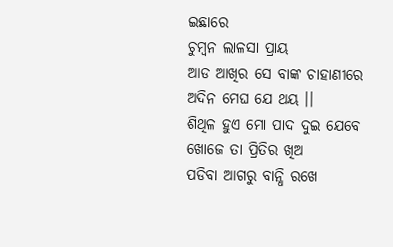ଇଛାରେ
ଚୁମ୍ବନ ଲାଳସା ପ୍ରାୟ
ଆଡ ଆଖିର ସେ ବାଙ୍କ ଚାହାଣୀରେ
ଅଦିନ ମେଘ ଯେ ଥୟ ।।
ଶିଥିଳ ହୁଏ ମୋ ପାଦ ଦୁଇ ଯେବେ
ଖୋଜେ ତା ପ୍ରିତିର ଖିଅ
ପଡିବା ଆଗରୁ ବାନ୍ଧି ରଖେ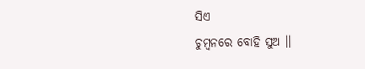ସିଏ
ଚୁମ୍ବନରେ ବୋହି ସୁଅ ।।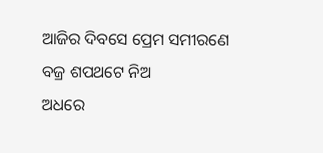ଆଜିର ଦିବସେ ପ୍ରେମ ସମୀରଣେ
ବଜ୍ର ଶପଥଟେ ନିଅ
ଅଧରେ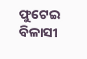ଫୁଟେଇ ବିଳାସୀ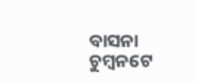ବାସନା
ଚୁମ୍ବନଟେ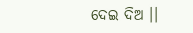ଦେଇ ଦିଅ ।।